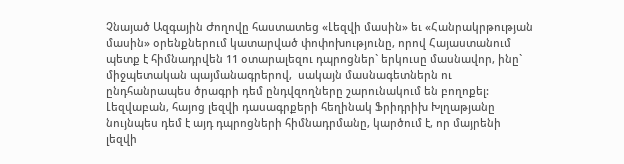Չնայած Ազգային Ժողովը հաստատեց «Լեզվի մասին» եւ «Հանրակրթության մասին» օրենքներում կատարված փոփոխությունը, որով Հայաստանում պետք է հիմնադրվեն 11 օտարալեզու դպրոցներ` երկուսը մասնավոր, ինը` միջպետական պայմանագրերով,  սակայն մասնագետներն ու ընդհանրապես ծրագրի դեմ ընդվզողները շարունակում են բողոքել: Լեզվաբան, հայոց լեզվի դասագրքերի հեղինակ Ֆրիդրիխ Խլղաթյանը նույնպես դեմ է այդ դպրոցների հիմնադրմանը, կարծում է, որ մայրենի լեզվի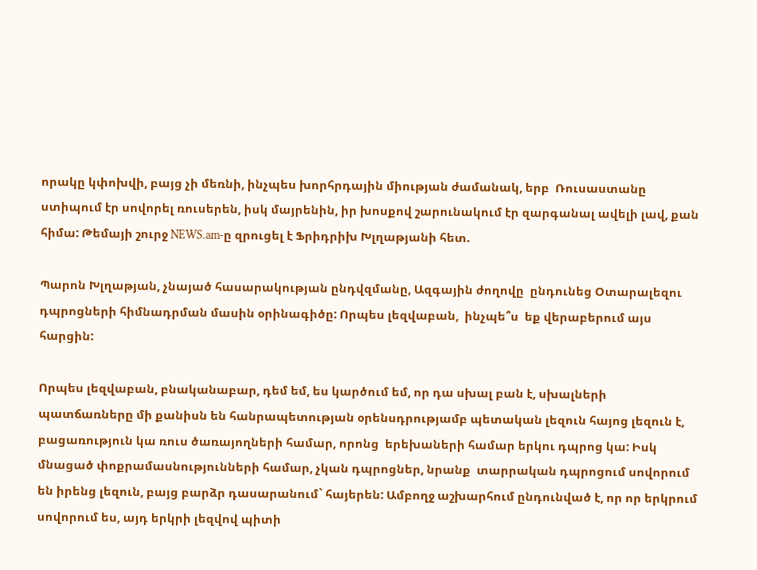որակը կփոխվի, բայց չի մեռնի, ինչպես խորհրդային միության ժամանակ, երբ  Ռուսաստանը ստիպում էր սովորել ռուսերեն, իսկ մայրենին, իր խոսքով շարունակում էր զարգանալ ավելի լավ, քան հիմա: Թեմայի շուրջ NEWS.am-ը զրուցել է Ֆրիդրիխ Խլղաթյանի հետ.

Պարոն Խլղաթյան, չնայած հասարակության ընդվզմանը, Ազգային ժողովը  ընդունեց Օտարալեզու դպրոցների հիմնադրման մասին օրինագիծը: Որպես լեզվաբան,  ինչպե՞ս  եք վերաբերում այս հարցին:

Որպես լեզվաբան, բնականաբար, դեմ եմ, ես կարծում եմ, որ դա սխալ բան է, սխալների պատճառները մի քանիսն են հանրապետության օրենսդրությամբ պետական լեզուն հայոց լեզուն է, բացառություն կա ռուս ծառայողների համար, որոնց  երեխաների համար երկու դպրոց կա: Իսկ մնացած փոքրամասնությունների համար, չկան դպրոցներ, նրանք  տարրական դպրոցում սովորում են իրենց լեզուն, բայց բարձր դասարանում` հայերեն: Ամբողջ աշխարհում ընդունված է, որ որ երկրում  սովորում ես, այդ երկրի լեզվով պիտի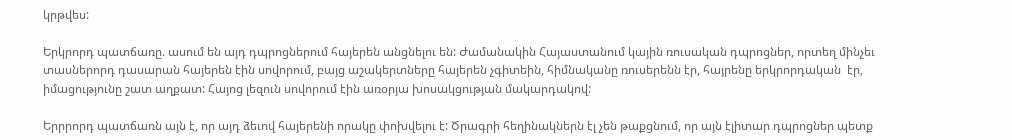կրթվես:

Երկրորդ պատճառը. ասում են այդ դպրոցներում հայերեն անցնելու են: Ժամանակին Հայաստանում կային ռուսական դպրոցներ, որտեղ մինչեւ  տասներորդ դասարան հայերեն էին սովորում, բայց աշակերտները հայերեն չգիտեին, հիմնականը ռուսերենն էր, հայրենը երկրորդական  էր, իմացությունը շատ աղքատ: Հայոց լեզուն սովորում էին առօրյա խոսակցության մակարդակով:

Երրրորդ պատճառն այն է, որ այդ ձեւով հայերենի որակը փոխվելու է: Ծրագրի հեղինակներն էլ չեն թաքցնում, որ այն էլիտար դպրոցներ պետք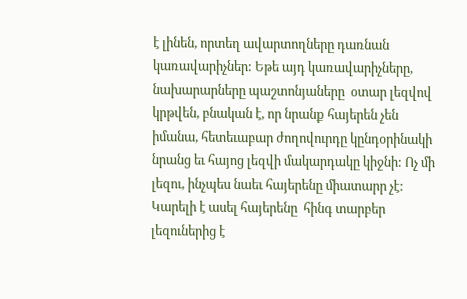է լինեն, որտեղ ավարտողները դառնան կառավարիչներ: Եթե այդ կառավարիչները, նախարարները պաշտոնյաները  օտար լեզվով կրթվեն, բնական է, որ նրանք հայերեն չեն իմանա, հետեւաբար ժողովուրդը կընդօրինակի նրանց եւ հայոց լեզվի մակարդակը կիջնի: Ոչ մի լեզու, ինչպես նաեւ հայերենը միատարր չէ: Կարելի է ասել հայերենը  հինգ տարբեր լեզուներից է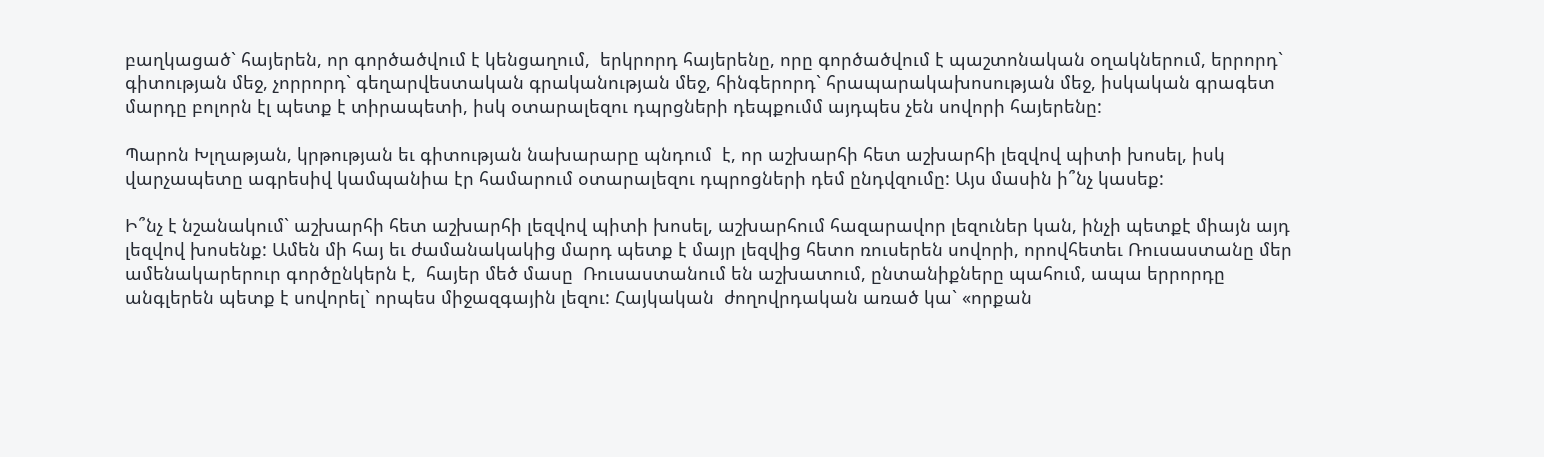բաղկացած` հայերեն, որ գործածվում է կենցաղում,  երկրորդ հայերենը, որը գործածվում է պաշտոնական օղակներում, երրորդ` գիտության մեջ, չորրորդ` գեղարվեստական գրականության մեջ, հինգերորդ` հրապարակախոսության մեջ, իսկական գրագետ մարդը բոլորն էլ պետք է տիրապետի, իսկ օտարալեզու դպրցների դեպքումմ այդպես չեն սովորի հայերենը:

Պարոն Խլղաթյան, կրթության եւ գիտության նախարարը պնդում  է, որ աշխարհի հետ աշխարհի լեզվով պիտի խոսել, իսկ վարչապետը ագրեսիվ կամպանիա էր համարում օտարալեզու դպրոցների դեմ ընդվզումը: Այս մասին ի՞նչ կասեք:

Ի՞նչ է նշանակում` աշխարհի հետ աշխարհի լեզվով պիտի խոսել, աշխարհում հազարավոր լեզուներ կան, ինչի պետքէ միայն այդ լեզվով խոսենք: Ամեն մի հայ եւ ժամանակակից մարդ պետք է մայր լեզվից հետո ռուսերեն սովորի, որովհետեւ Ռուսաստանը մեր ամենակարերուր գործընկերն է,  հայեր մեծ մասը  Ռուսաստանում են աշխատում, ընտանիքները պահում, ապա երրորդը անգլերեն պետք է սովորել` որպես միջազգային լեզու: Հայկական  ժողովրդական առած կա` «որքան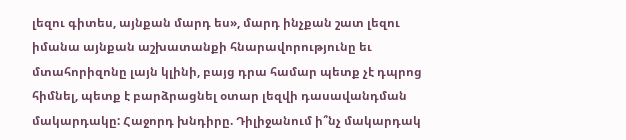լեզու գիտես, այնքան մարդ ես», մարդ ինչքան շատ լեզու իմանա այնքան աշխատանքի հնարավորությունը եւ մտահորիզոնը լայն կլինի, բայց դրա համար պետք չէ դպրոց հիմնել, պետք է բարձրացնել օտար լեզվի դասավանդման մակարդակը: Հաջորդ խնդիրը. Դիլիջանում ի՞նչ մակարդակ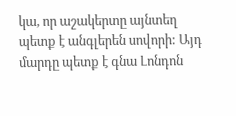կա, որ աշակերտը այնտեղ պետք է անգլերեն սովորի: Այդ մարդը պետք է գնա Լոնդոն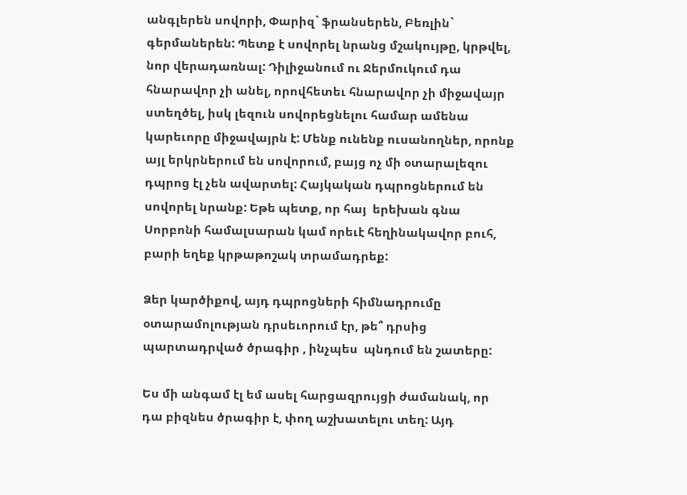անգլերեն սովորի, Փարիզ` ֆրանսերեն, Բեռլին` գերմաներեն: Պետք է սովորել նրանց մշակույթը, կրթվել, նոր վերադառնալ: Դիլիջանում ու Ջերմուկում դա հնարավոր չի անել, որովհետեւ հնարավոր չի միջավայր ստեղծել, իսկ լեզուն սովորեցնելու համար ամենա կարեւորը միջավայրն է: Մենք ունենք ուսանողներ, որոնք  այլ երկրներում են սովորում, բայց ոչ մի օտարալեզու դպրոց էլ չեն ավարտել: Հայկական դպրոցներում են սովորել նրանք: Եթե պետք, որ հայ  երեխան գնա Սորբոնի համալսարան կամ որեւէ հեղինակավոր բուհ, բարի եղեք կրթաթոշակ տրամադրեք:

Ձեր կարծիքով, այդ դպրոցների հիմնադրումը օտարամոլության դրսեւորում էր, թե՞ դրսից պարտադրված ծրագիր , ինչպես  պնդում են շատերը:

Ես մի անգամ էլ եմ ասել հարցազրույցի ժամանակ, որ դա բիզնես ծրագիր է, փող աշխատելու տեղ: Այդ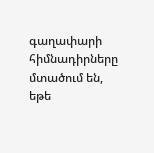գաղափարի հիմնադիրները մտածում են, եթե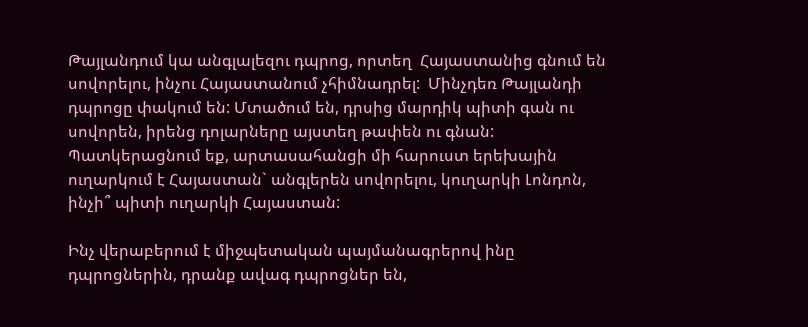Թայլանդում կա անգլալեզու դպրոց, որտեղ  Հայաստանից գնում են սովորելու, ինչու Հայաստանում չհիմնադրել:  Մինչդեռ Թայլանդի դպրոցը փակում են: Մտածում են, դրսից մարդիկ պիտի գան ու սովորեն, իրենց դոլարները այստեղ թափեն ու գնան: Պատկերացնում եք, արտասահանցի մի հարուստ երեխային ուղարկում է Հայաստան` անգլերեն սովորելու, կուղարկի Լոնդոն, ինչի՞ պիտի ուղարկի Հայաստան:

Ինչ վերաբերում է միջպետական պայմանագրերով ինը դպրոցներին, դրանք ավագ դպրոցներ են,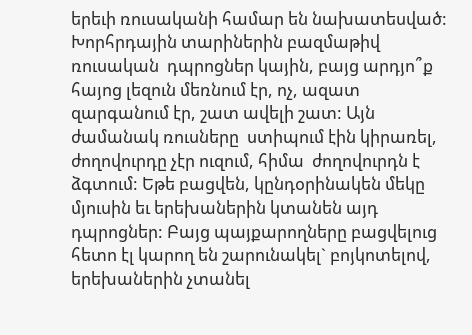երեւի ռուսականի համար են նախատեսված: Խորհրդային տարիներին բազմաթիվ ռուսական  դպրոցներ կային, բայց արդյո՞ք հայոց լեզուն մեռնում էր, ոչ, ազատ զարգանում էր, շատ ավելի շատ: Այն ժամանակ ռուսները  ստիպում էին կիրառել, ժողովուրդը չէր ուզում, հիմա  ժողովուրդն է ձգտում: Եթե բացվեն, կընդօրինակեն մեկը մյուսին եւ երեխաներին կտանեն այդ դպրոցներ: Բայց պայքարողները բացվելուց հետո էլ կարող են շարունակել` բոյկոտելով, երեխաներին չտանել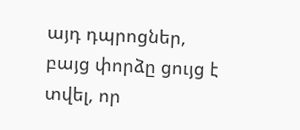այդ դպրոցներ, բայց փորձը ցույց է տվել, որ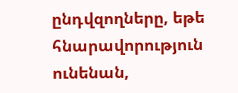ընդվզողները, եթե հնարավորություն ունենան,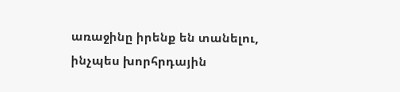առաջինը իրենք են տանելու, ինչպես խորհրդային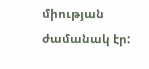միության ժամանակ էր: